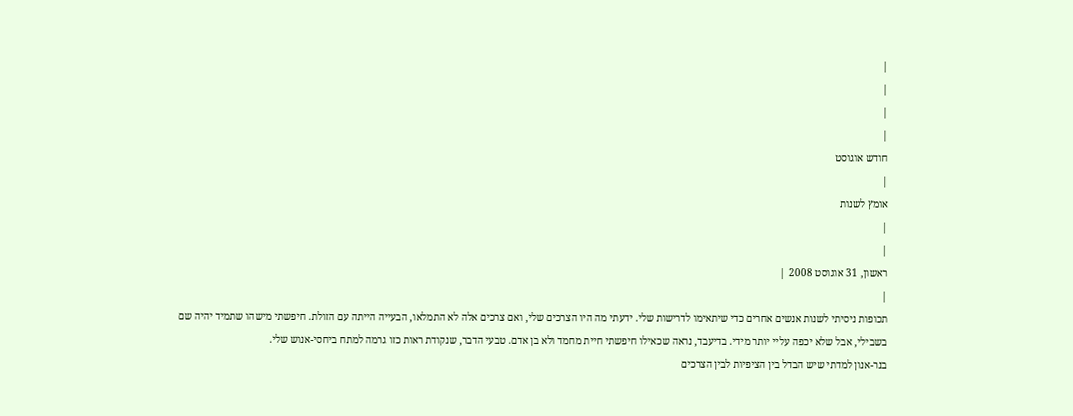|
|
|
|
חודש אוגוסט
|
אומץ לשנות
|
|
ראשון, 31 אוגוסט 2008 |
|
תכופות ניסיתי לשנות אנשים אחרים כדי שיתאימו לדרישות שלי. ידעתי מה היו הצרכים שלי, ואם צרכים אלה לא התמלאו, הבעייה הייתה עם הזולת. חיפשתי מישהו שתמיד יהיה שם בשבילי, אבל שלא יכפה עליי יותר מידי. בדיעבד, נראה שכאילו חיפשתי חיית מחמד ולא בן אדם. טבעי הדבר, שנקודת ראות כזו גרמה למתח ביחסי-אנוש שלי.
בנר-אנון למדתי שיש הבדל בין הציפיות לבין הצרכים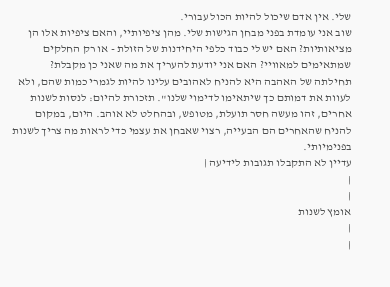שלי. אין אדם שיכול להיות הכול עבורי.
שוב אני עומדת בפני מבחן הגישות שלי. מהן ציפיותיי, והאם ציפיות אלו הן מציאותיות? האם יש לי כבוד כלפי היחידנות של הזולת - או רק החלקים שמתאימים למאוויי? האם אני יודעת להעריך את מה שאני כן מקבלת?
תחילתה של האהבה היא להניח לאהובים עלינו להיות לגמרי כמות שהם, ולא לעוות את דמותם כך שיתאימו לדימוי שלנו". תזכורת להיום: לנסות לשנות אחרים, זהו מעשה חסר תועלת, מטופש, ובהחלט לא אוהב. היום, במקום להניח שהאחרים הם הבעייה, רצוי שאבחן את עצמי כדי לראות מה צריך לשנות בפנימיותי.
עדיין לא התקבלו תגובות לידיעה |
|
|
אומץ לשנות
|
|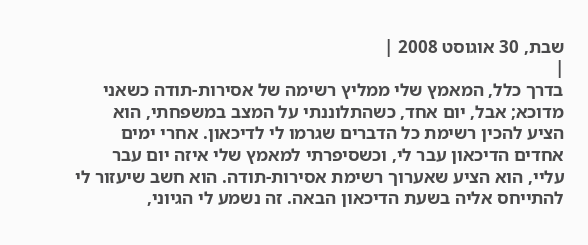שבת, 30 אוגוסט 2008 |
|
בדרך כלל, המאמץ שלי ממליץ רשימה של אסירות-תודה כשאני מדוכא; אבל, יום אחד, כשהתלוננתי על המצב במשפחתי, הוא הציע להכין רשימת כל הדברים שגרמו לי לדיכאון. אחרי ימים אחדים הדיכאון עבר לי, וכשסיפרתי למאמץ שלי איזה יום עבר עליי, הוא הציע שאערוך רשימת אסירות-תודה. הוא חשב שיעזור לי להתייחס אליה בשעת הדיכאון הבאה. זה נשמע לי הגיוני,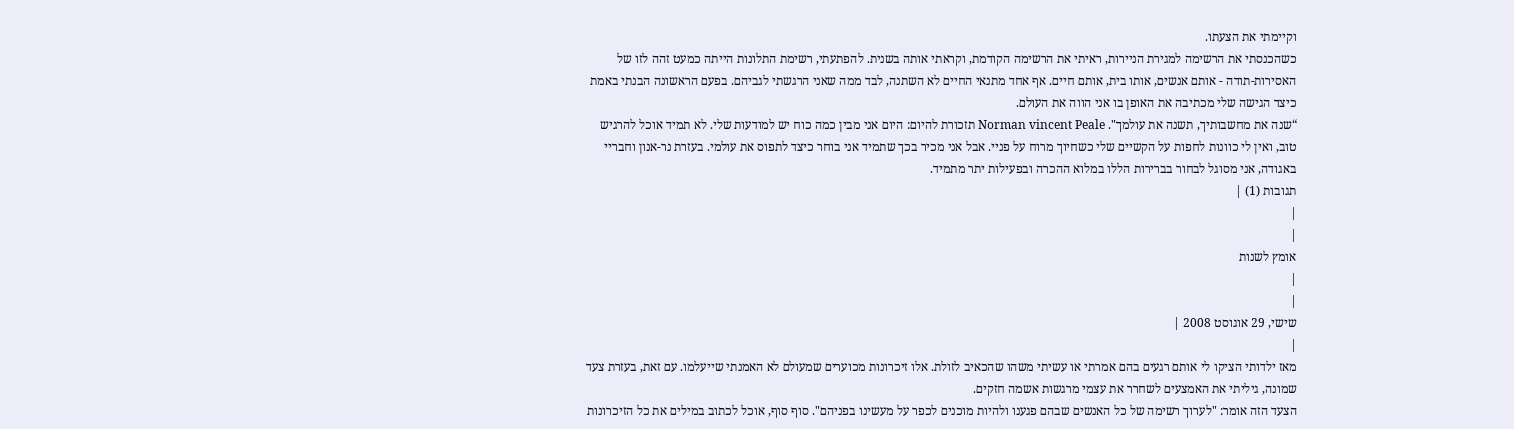וקיימתי את הצעתו.
כשהכנסתי את הרשימה למגירת הניירות, ראיתי את הרשימה הקודמת, וקראתי אותה בשנית. להפתעתי, רשימת התלונות הייתה כמעט זהה לזו של האסירות-תודה - אותם אנשים, אותו בית, אותם חיים. אף אחד מתנאי החיים לא השתנה, לבד ממה שאני הרגשתי לגביהם. בפעם הראשונה הבנתי באמת כיצד הגישה שלי מכתיבה את האופן בו אני הווה את העולם.
“שנה את מחשבותיך, תשנה את עולמך". Norman vincent Peale תזכורת להיום: היום אני מבין כמה כוח יש למודעות שלי. לא תמיד אוכל להרגיש טוב, ואין לי כוונות לחפות על הקשיים שלי כשחיוך מרוח על פניי. אבל אני מכיר בכך שתמיד אני בוחר כיצד לתפוס את עולמי. בעזרת נר-אנון וחבריי באגודה, אני מסוגל לבחור בברירות הללו במלוא ההכרה ובפעילות יתר מתמיד.
תגובות (1) |
|
|
אומץ לשנות
|
|
שישי, 29 אוגוסט 2008 |
|
מאז ילדותי הציקו לי אותם רגעים בהם אמרתי או עשיתי משהו שהכאיב לזולת. אלו זיכרונות מכוערים שמעולם לא האמנתי שייעלמו. עם זאת, בעזרת צעד שמונה, גיליתי את האמצעים לשחרר את עצמי מרגשות אשמה חזקים.
הצעד הזה אומר: "לערוך רשימה של כל האנשים שבהם פגענו ולהיות מוכנים לכפר על מעשינו בפניהם". סוף סוף, אוכל לכתוב במילים את כל הזיכרונות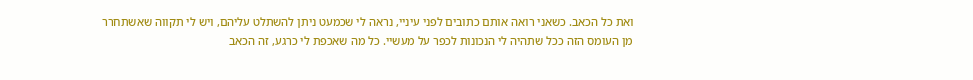ואת כל הכאב. כשאני רואה אותם כתובים לפני עיניי, נראה לי שכמעט ניתן להשתלט עליהם, ויש לי תקווה שאשתחרר מן העומס הזה ככל שתהיה לי הנכונות לכפר על מעשיי. כל מה שאכפת לי כרגע, זה הכאב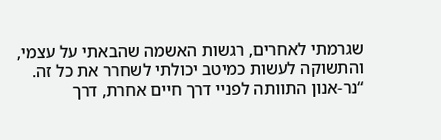שגרמתי לאחרים, רגשות האשמה שהבאתי על עצמי, והתשוקה לעשות כמיטב יכולתי לשחרר את כל זה.
“נר-אנון התוותה לפניי דרך חיים אחרת, דרך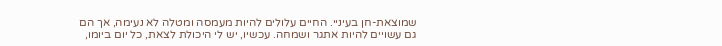שמוצאת-חן בעיניי. החיים עלולים להיות מעמסה ומטלה לא נעימה, אך הם גם עשויים להיות אתגר ושמחה. עכשיו, יש לי היכולת לצאת, כל יום ביומו,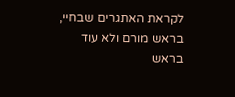לקראת האתגרים שבחיי, בראש מורם ולא עוד בראש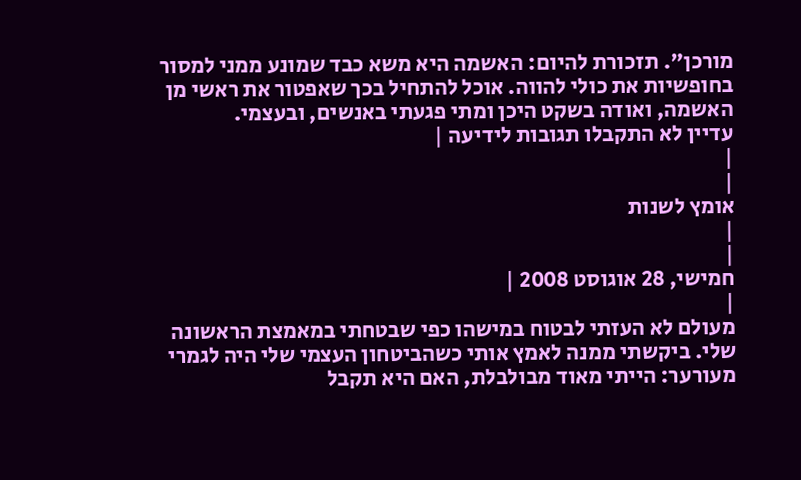מורכן". תזכורת להיום: האשמה היא משא כבד שמונע ממני למסור בחופשיות את כולי להווה. אוכל להתחיל בכך שאפטור את ראשי מן האשמה, ואודה בשקט היכן ומתי פגעתי באנשים, ובעצמי.
עדיין לא התקבלו תגובות לידיעה |
|
|
אומץ לשנות
|
|
חמישי, 28 אוגוסט 2008 |
|
מעולם לא העזתי לבטוח במישהו כפי שבטחתי במאמצת הראשונה שלי. ביקשתי ממנה לאמץ אותי כשהביטחון העצמי שלי היה לגמרי מעורער: הייתי מאוד מבולבלת, האם היא תקבל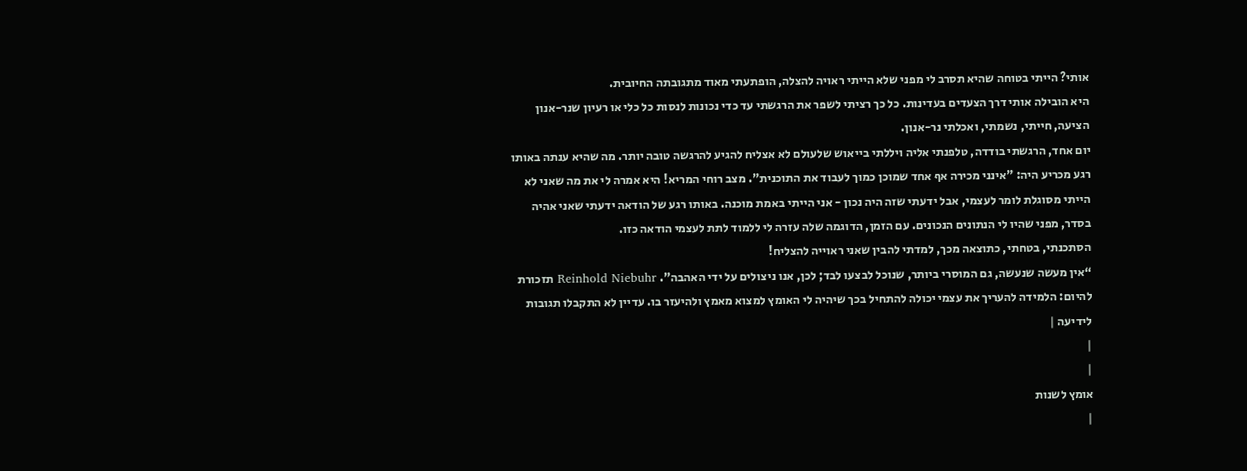אותי? הייתי בטוחה שהיא תסרב לי מפני שלא הייתי ראויה להצלה, הופתעתי מאוד מתגובתה החיובית.
היא הובילה אותי דרך הצעדים בעדינות. כל כך רציתי לשפר את הרגשתי עד כדי נכונות לנסות כל כלי או רעיון שנר-אנון הציעה, חייתי, נשמתי, ואכלתי נר-אנון.
יום אחד, הרגשתי בודדה, טלפנתי אליה ויללתי בייאוש שלעולם לא אצליח להגיע להרגשה טובה יותר. מה שהיא ענתה באותו רגע מכריע היה: "אינני מכירה אף אחד שמוכן כמוך לעבוד את התוכנית". מצב רוחי המריא! היא אמרה לי את מה שאני לא הייתי מסוגלת לומר לעצמי, אבל ידעתי שזה היה נכון - אני הייתי באמת מוכנה. באותו רגע של הודאה ידעתי שאני אהיה בסדר, מפני שהיו לי הנתונים הנכונים. עם הזמן, הדוגמה שלה עזרה לי ללמוד לתת לעצמי הודאה כזו.
הסתכנתי, בטחתי, כתוצאה מכך, למדתי להבין שאני ראוייה להצליח!
“אין מעשה שנעשה, גם המוסרי ביותר, שנוכל לבצעו לבד; לכן, אנו ניצולים על ידי האהבה". Reinhold Niebuhr תזכורת להיום: הלמידה להעריך את עצמי יכולה להתחיל בכך שיהיה לי האומץ למצוא מאמץ ולהיעזר בו. עדיין לא התקבלו תגובות לידיעה |
|
|
אומץ לשנות
|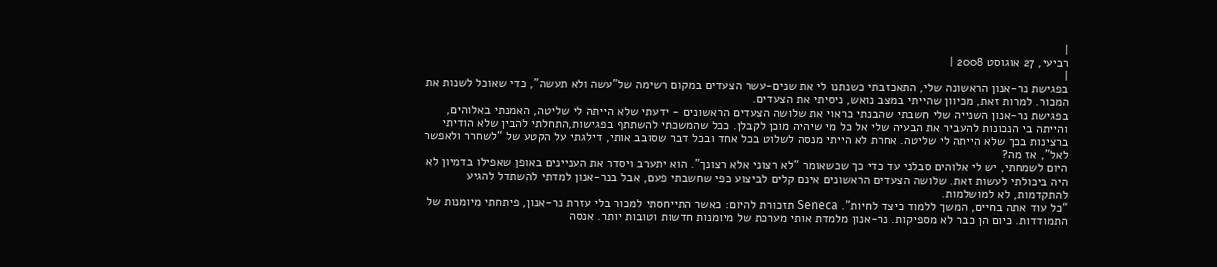|
רביעי, 27 אוגוסט 2008 |
|
בפגישת נר-אנון הראשונה שלי, התאכזבתי כשנתנו לי את שנים-עשר הצעדים במקום רשימה של"עשה ולא תעשה", כדי שאוכל לשנות את המכור. למרות זאת, מכיוון שהייתי במצב נואש, ניסיתי את הצעדים.
בפגישת נר-אנון השנייה שלי חשבתי שהבנתי כראוי את שלושה הצעדים הראשונים - ידעתי שלא הייתה לי שליטה, האמנתי באלוהים, והייתה בי הנכונות להעביר את הבעיה שלי אל כל מי שיהיה מוכן לקבלן. ככל שהמשכתי להשתתף בפגישות,התחלתי להבין שלא הודיתי ברצינות בכך שלא הייתה לי שליטה. אחרת לא הייתי מנסה לשלוט בכל אחד ובכל דבר שסובב אותי, דילגתי על הקטע של “לשחרר ולאפשר לאל", אז מה?
היום לשמחתי, יש לי אלוהים סבלני עד כדי כך שכשאומר “לא רצוני אלא רצונך". הוא יתערב ויסדר את העניינים באופן שאפילו בדמיון לא היה ביכולתי לעשות זאת. שלושה הצעדים הראשונים אינם קלים לביצוע כפי שחשבתי פעם, אבל בנר-אנון למדתי להשתדל להגיע להתקדמות, לא למושלמות.
“כל עוד אתה בחיים, המשך ללמוד כיצד לחיות". Seneca תזכורת להיום: כאשר התייחסתי למכור בלי עזרת נר-אנון, פיתחתי מיומנות של התמודדות. כיום הן כבר לא מספיקות. נר-אנון מלמדת אותי מערכת של מיומנות חדשות וטובות יותר. אנסה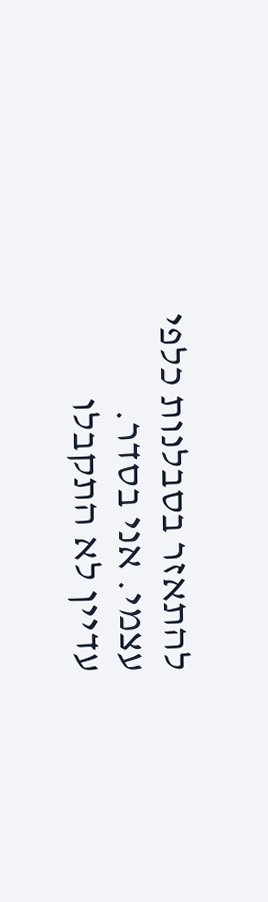להתאזר בסבלנות כלפי עצמי. אני בסדר.
עדיין לא התקבלו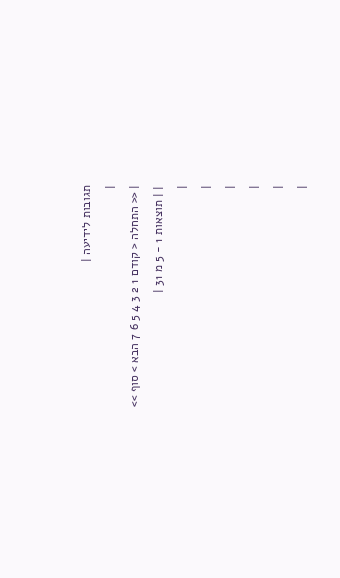תגובות לידיעה |
|
| << התחלה < קודם 1 2 3 4 5 6 7 הבא > סוף >>
| | תוצאות 1 - 5 מ 31 |
|
|
|
|
|
|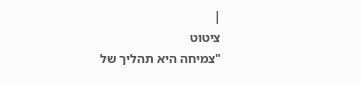|
ציטוט
"צמיחה היא תהליך של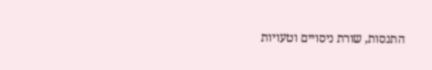התנסות, שורת ניסויים וטעויות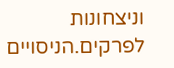וניצחונות לפרקים.הניסויים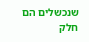שנכשלים הם חלק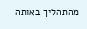מהתהליך באותה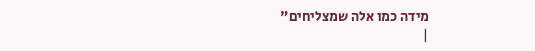מידה כמו אלה שמצליחים"
|